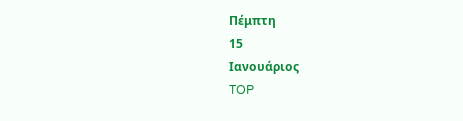Πέμπτη
15
Ιανουάριος
TOP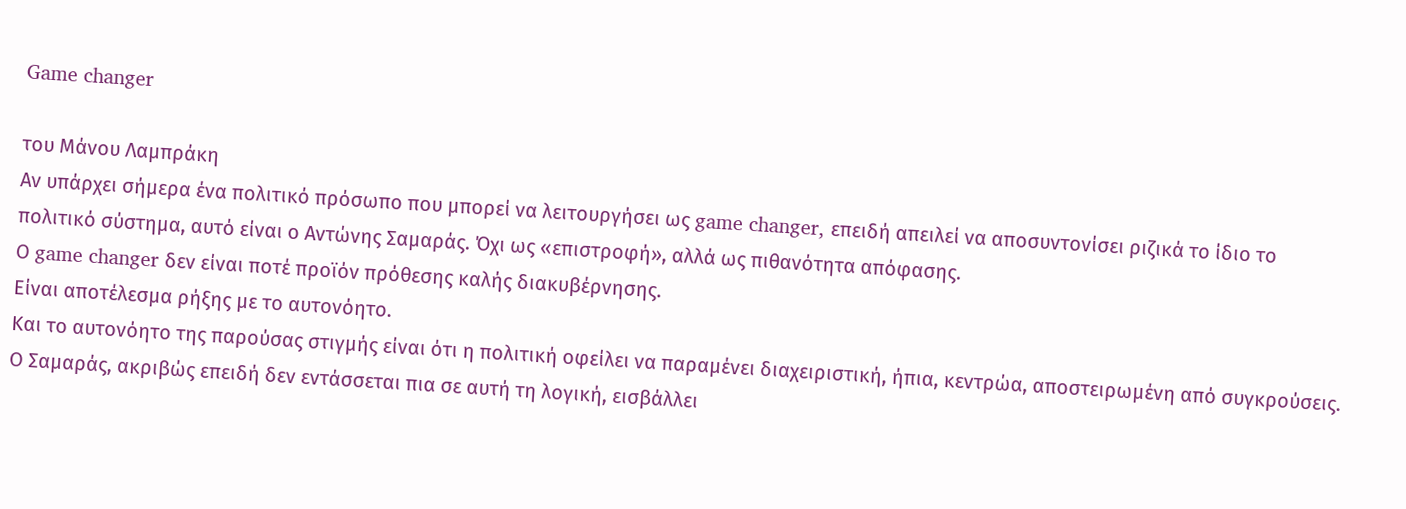Game changer

του Μάνου Λαμπράκη
Αν υπάρχει σήμερα ένα πολιτικό πρόσωπο που μπορεί να λειτουργήσει ως game changer, επειδή απειλεί να αποσυντονίσει ριζικά το ίδιο το πολιτικό σύστημα, αυτό είναι ο Αντώνης Σαμαράς. Όχι ως «επιστροφή», αλλά ως πιθανότητα απόφασης.
Ο game changer δεν είναι ποτέ προϊόν πρόθεσης καλής διακυβέρνησης.
Είναι αποτέλεσμα ρήξης με το αυτονόητο.
Και το αυτονόητο της παρούσας στιγμής είναι ότι η πολιτική οφείλει να παραμένει διαχειριστική, ήπια, κεντρώα, αποστειρωμένη από συγκρούσεις.
Ο Σαμαράς, ακριβώς επειδή δεν εντάσσεται πια σε αυτή τη λογική, εισβάλλει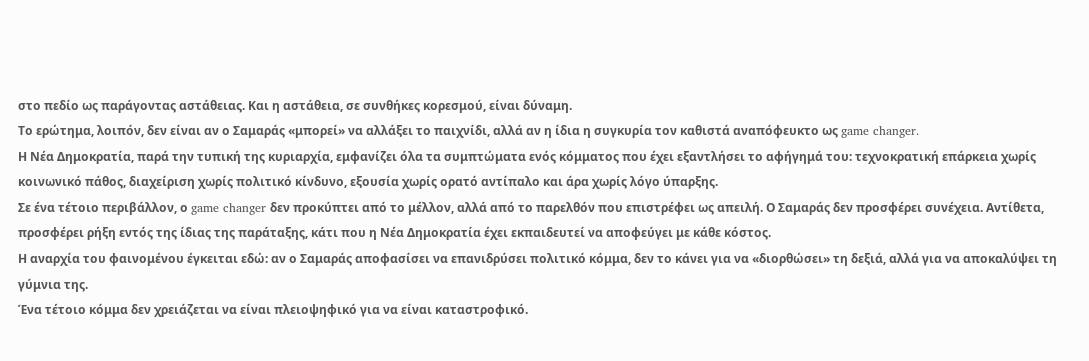στο πεδίο ως παράγοντας αστάθειας. Και η αστάθεια, σε συνθήκες κορεσμού, είναι δύναμη.
Το ερώτημα, λοιπόν, δεν είναι αν ο Σαμαράς «μπορεί» να αλλάξει το παιχνίδι, αλλά αν η ίδια η συγκυρία τον καθιστά αναπόφευκτο ως game changer.
Η Νέα Δημοκρατία, παρά την τυπική της κυριαρχία, εμφανίζει όλα τα συμπτώματα ενός κόμματος που έχει εξαντλήσει το αφήγημά του: τεχνοκρατική επάρκεια χωρίς κοινωνικό πάθος, διαχείριση χωρίς πολιτικό κίνδυνο, εξουσία χωρίς ορατό αντίπαλο και άρα χωρίς λόγο ύπαρξης.
Σε ένα τέτοιο περιβάλλον, ο game changer δεν προκύπτει από το μέλλον, αλλά από το παρελθόν που επιστρέφει ως απειλή. Ο Σαμαράς δεν προσφέρει συνέχεια. Αντίθετα, προσφέρει ρήξη εντός της ίδιας της παράταξης, κάτι που η Νέα Δημοκρατία έχει εκπαιδευτεί να αποφεύγει με κάθε κόστος.
Η αναρχία του φαινομένου έγκειται εδώ: αν ο Σαμαράς αποφασίσει να επανιδρύσει πολιτικό κόμμα, δεν το κάνει για να «διορθώσει» τη δεξιά, αλλά για να αποκαλύψει τη γύμνια της.
Ένα τέτοιο κόμμα δεν χρειάζεται να είναι πλειοψηφικό για να είναι καταστροφικό.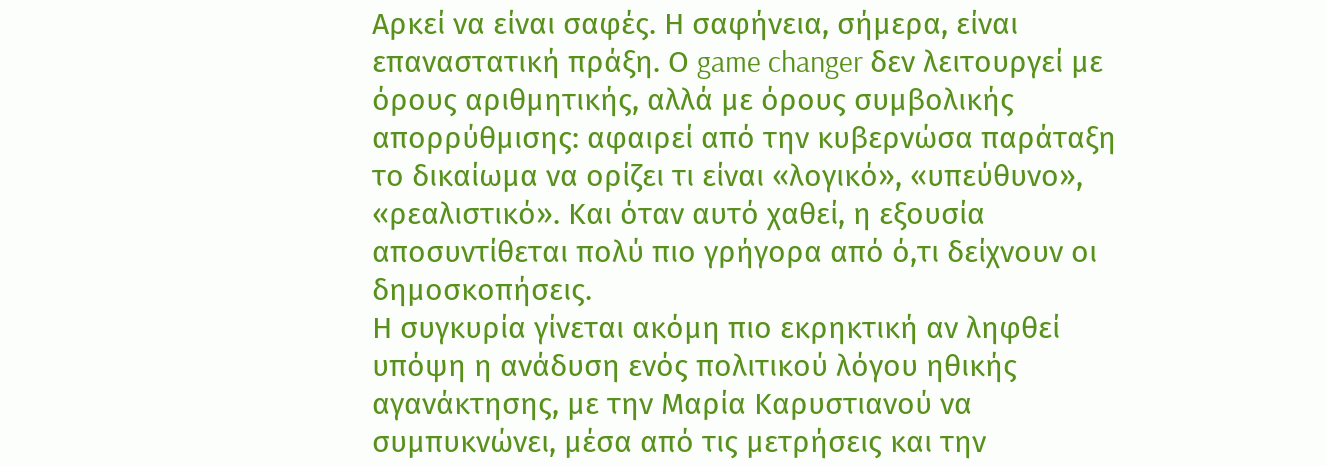Αρκεί να είναι σαφές. Η σαφήνεια, σήμερα, είναι επαναστατική πράξη. Ο game changer δεν λειτουργεί με όρους αριθμητικής, αλλά με όρους συμβολικής απορρύθμισης: αφαιρεί από την κυβερνώσα παράταξη το δικαίωμα να ορίζει τι είναι «λογικό», «υπεύθυνο», «ρεαλιστικό». Και όταν αυτό χαθεί, η εξουσία αποσυντίθεται πολύ πιο γρήγορα από ό,τι δείχνουν οι δημοσκοπήσεις.
Η συγκυρία γίνεται ακόμη πιο εκρηκτική αν ληφθεί υπόψη η ανάδυση ενός πολιτικού λόγου ηθικής αγανάκτησης, με την Μαρία Καρυστιανού να συμπυκνώνει, μέσα από τις μετρήσεις και την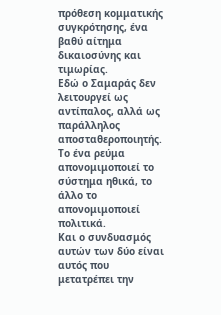πρόθεση κομματικής συγκρότησης, ένα βαθύ αίτημα δικαιοσύνης και τιμωρίας.
Εδώ ο Σαμαράς δεν λειτουργεί ως αντίπαλος, αλλά ως παράλληλος αποσταθεροποιητής. Το ένα ρεύμα απονομιμοποιεί το σύστημα ηθικά, το άλλο το απονομιμοποιεί πολιτικά.
Και ο συνδυασμός αυτών των δύο είναι αυτός που μετατρέπει την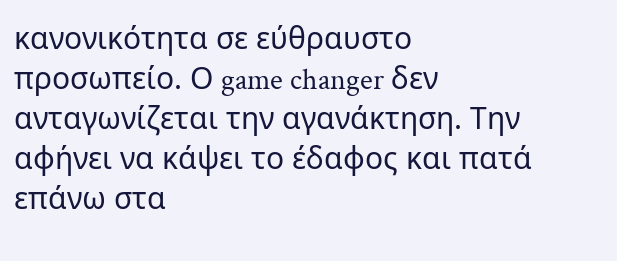κανονικότητα σε εύθραυστο προσωπείο. Ο game changer δεν ανταγωνίζεται την αγανάκτηση. Την αφήνει να κάψει το έδαφος και πατά επάνω στα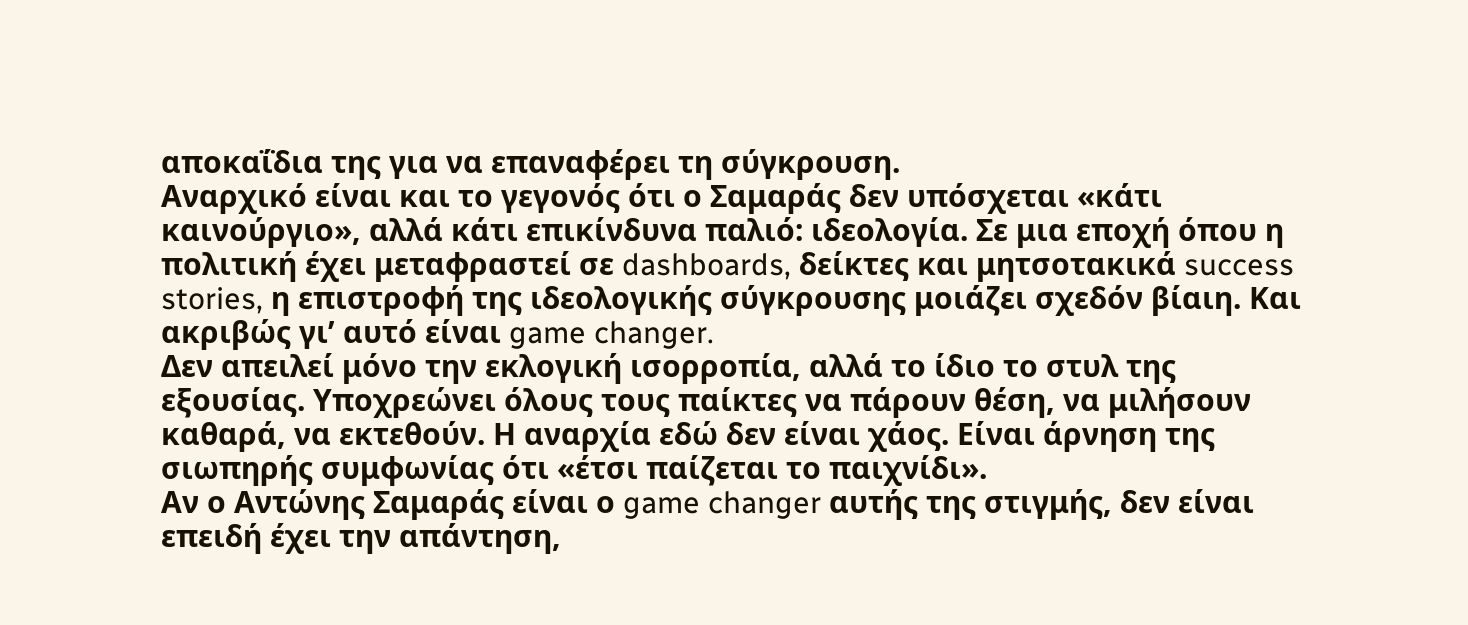αποκαΐδια της για να επαναφέρει τη σύγκρουση.
Αναρχικό είναι και το γεγονός ότι ο Σαμαράς δεν υπόσχεται «κάτι καινούργιο», αλλά κάτι επικίνδυνα παλιό: ιδεολογία. Σε μια εποχή όπου η πολιτική έχει μεταφραστεί σε dashboards, δείκτες και μητσοτακικά success stories, η επιστροφή της ιδεολογικής σύγκρουσης μοιάζει σχεδόν βίαιη. Και ακριβώς γι’ αυτό είναι game changer.
Δεν απειλεί μόνο την εκλογική ισορροπία, αλλά το ίδιο το στυλ της εξουσίας. Υποχρεώνει όλους τους παίκτες να πάρουν θέση, να μιλήσουν καθαρά, να εκτεθούν. Η αναρχία εδώ δεν είναι χάος. Είναι άρνηση της σιωπηρής συμφωνίας ότι «έτσι παίζεται το παιχνίδι».
Αν ο Αντώνης Σαμαράς είναι ο game changer αυτής της στιγμής, δεν είναι επειδή έχει την απάντηση,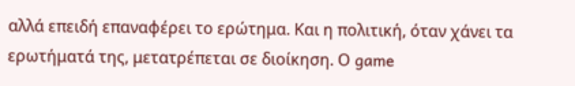αλλά επειδή επαναφέρει το ερώτημα. Και η πολιτική, όταν χάνει τα ερωτήματά της, μετατρέπεται σε διοίκηση. Ο game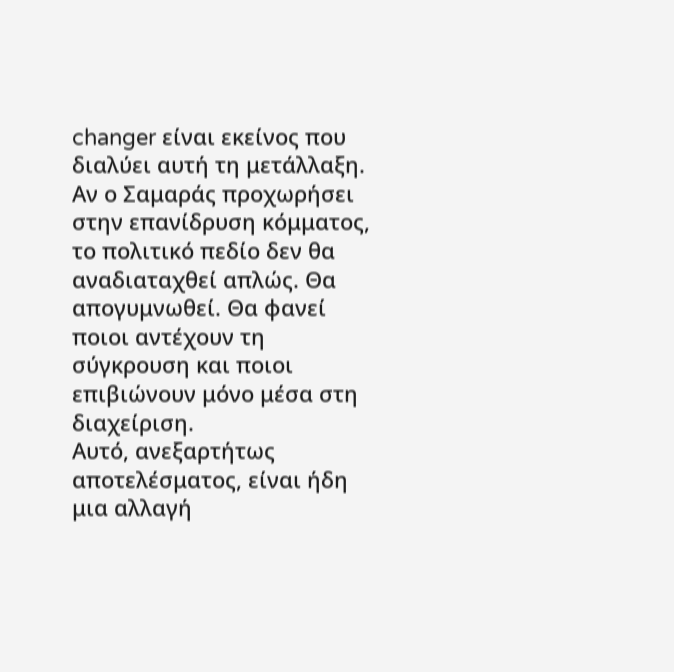changer είναι εκείνος που διαλύει αυτή τη μετάλλαξη.
Αν ο Σαμαράς προχωρήσει στην επανίδρυση κόμματος, το πολιτικό πεδίο δεν θα αναδιαταχθεί απλώς. Θα απογυμνωθεί. Θα φανεί ποιοι αντέχουν τη σύγκρουση και ποιοι επιβιώνουν μόνο μέσα στη διαχείριση.
Αυτό, ανεξαρτήτως αποτελέσματος, είναι ήδη μια αλλαγή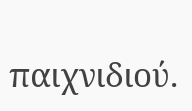παιχνιδιού.